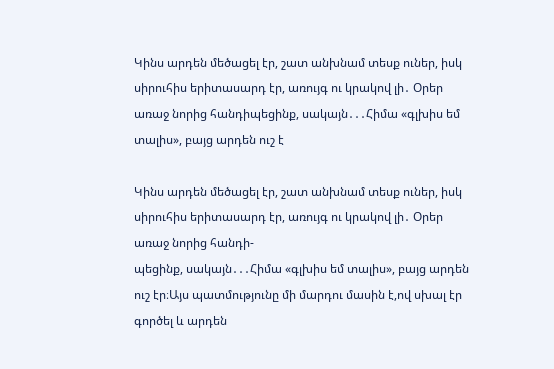Կինս արդեն մեծացել էր, շատ անխնամ տեսք ուներ, իսկ սիրուհիս երիտասարդ էր, առույգ ու կրակով լի․ Օրեր առաջ նորից հանդիպեցինք, սակայն․․․Հիմա «գլխիս եմ տալիս», բայց արդեն ուշ է

Կինս արդեն մեծացել էր, շատ անխնամ տեսք ուներ, իսկ սիրուհիս երիտասարդ էր, առույգ ու կրակով լի․ Օրեր առաջ նորից հանդի-
պեցինք, սակայն․․․Հիմա «գլխիս եմ տալիս», բայց արդեն ուշ էր։Այս պատմությունը մի մարդու մասին է,ով սխալ էր գործել և արդեն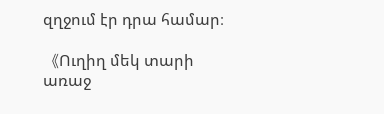զղջում էր դրա համար։

《Ուղիղ մեկ տարի առաջ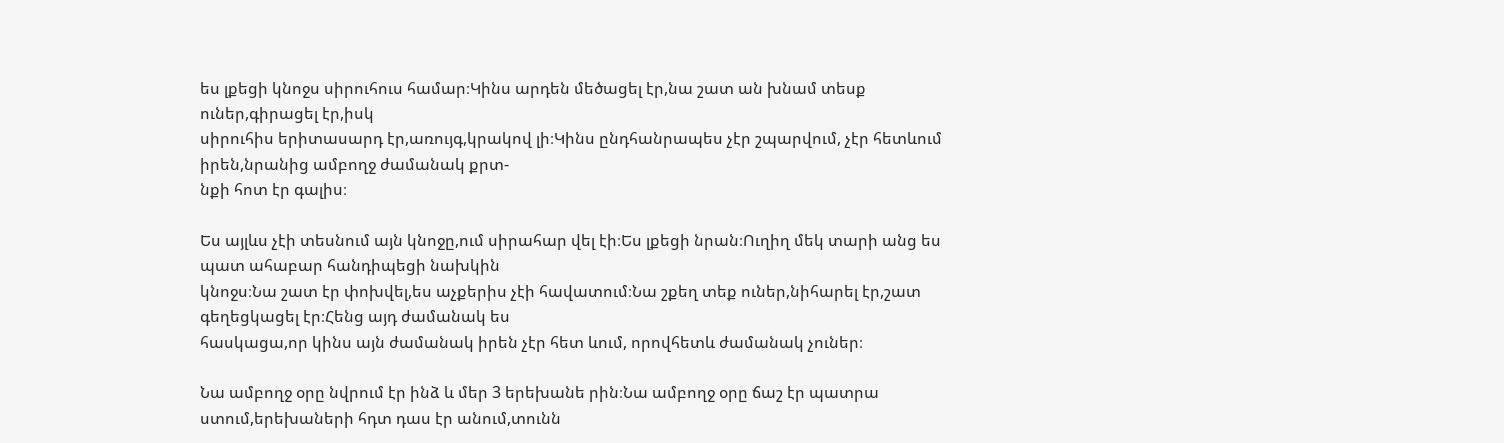ես լքեցի կնոջս սիրուհուս համար։Կինս արդեն մեծացել էր,նա շատ ան խնամ տեսք ուներ,գիրացել էր,իսկ
սիրուհիս երիտասարդ էր,առույգ,կրակով լի։Կինս ընդհանրապես չէր շպարվում, չէր հետևում իրեն,նրանից ամբողջ ժամանակ քրտ-
նքի հոտ էր գալիս։

Ես այլևս չէի տեսնում այն կնոջը,ում սիրահար վել էի։Ես լքեցի նրան։Ուղիղ մեկ տարի անց ես պատ ահաբար հանդիպեցի նախկին
կնոջս։Նա շատ էր փոխվել,ես աչքերիս չէի հավատում։Նա շքեղ տեք ուներ,նիհարել էր,շատ գեղեցկացել էր։Հենց այդ ժամանակ ես
հասկացա,որ կինս այն ժամանակ իրեն չէր հետ ևում, որովհետև ժամանակ չուներ։

Նա ամբողջ օրը նվրում էր ինձ և մեր 3 երեխանե րին։Նա ամբողջ օրը ճաշ էր պատրա ստում,երեխաների հդտ դաս էր անում,տունն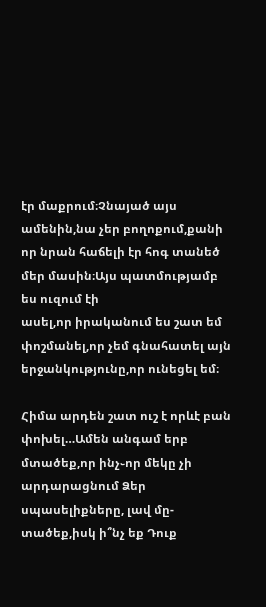էր մաքրում։Չնայած այս ամենին,նա չեր բողոքում,քանի որ նրան հաճելի էր հոգ տանեծ մեր մասին։Այս պատմությամբ ես ուզում էի
ասել,որ իրականում ես շատ եմ փոշմանել,որ չեմ գնահատել այն երջանկությունը,որ ունեցել եմ։

Հիմա արդեն շատ ուշ է որևէ բան փոխել…Ամեն անգամ երբ մտածեք,որ ինչ֊որ մեկը չի արդարացնում Ձեր սպասելիքները, լավ մը-
տածեք,իսկ ի՞նչ եք Դուք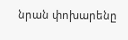նրան փոխարենը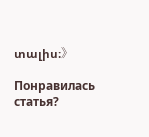տալիս։》

Понравилась статья?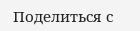Поделиться с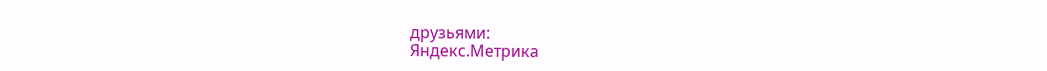друзьями:
Яндекс.Метрика